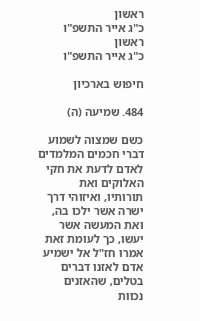ראשון
כ"ג אייר התשפ"ו
ראשון
כ"ג אייר התשפ"ו

חיפוש בארכיון

484. שמיעה (ה)

כשם שמצוה לשמוע דברי חכמים המלמדים לאדם לדעת את חקי האלוקים ואת תורותיו, ואיזוהי דרך ישרה אשר ילכו בה, ואת המעשה אשר יעשו, כך לעומת זאת אמרו חז"ל אל ישמיע אדם לאזנו דברים בטלים, שהאזנים נכוות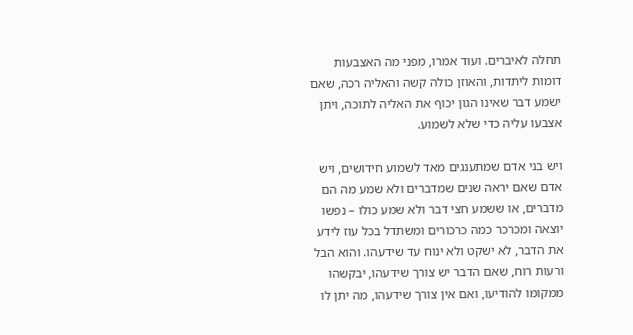תחלה לאיברים. ועוד אמרו, מפני מה האצבעות דומות ליתדות, והאוזן כולה קשה והאליה רכה, שאם ישמע דבר שאינו הגון יכוף את האליה לתוכה, ויתן אצבעו עליה כדי שלא לשמוע.

ויש בני אדם שמתענגים מאד לשמוע חידושים, ויש אדם שאם יראה שנים שמדברים ולא שמע מה הם מדברים, או ששמע חצי דבר ולא שמע כולו – נפשו יוצאה ומכרכר כמה כרכורים ומשתדל בכל עוז לידע את הדבר, לא ישקט ולא ינוח עד שידעהו. והוא הבל ורעות רוח, שאם הדבר יש צורך שידעהו, יבקשהו ממקומו להודיעו, ואם אין צורך שידעהו, מה יתן לו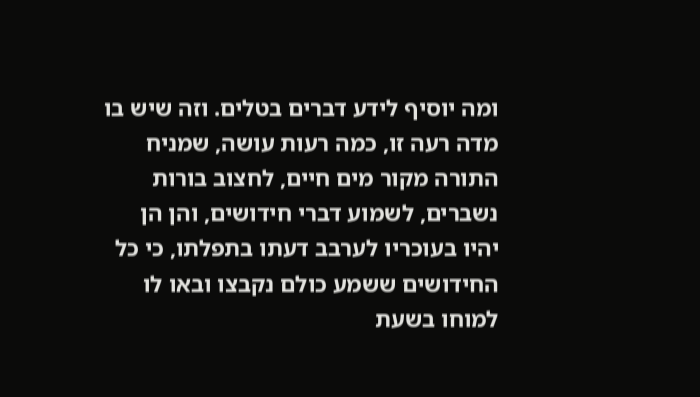ומה יוסיף לידע דברים בטלים. וזה שיש בו מדה רעה זו, כמה רעות עושה, שמניח התורה מקור מים חיים, לחצוב בורות נשברים, לשמוע דברי חידושים, והן הן יהיו בעוכריו לערבב דעתו בתפלתו, כי כל החידושים ששמע כולם נקבצו ובאו לו למוחו בשעת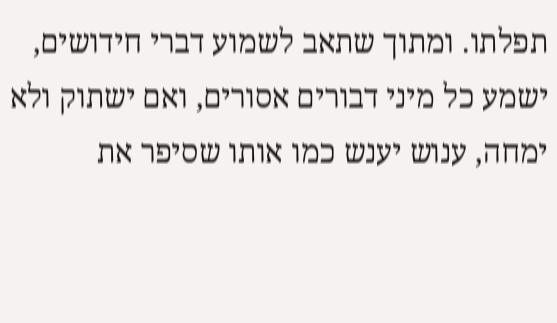תפלתו. ומתוך שתאב לשמוע דברי חידושים, ישמע כל מיני דבורים אסורים, ואם ישתוק ולא ימחה, ענוש יענש כמו אותו שסיפר את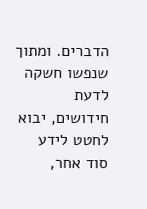הדברים. ומתוך שנפשו חשקה לדעת חידושים, יבוא לחטט לידע סוד אחר,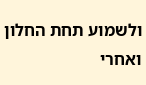ולשמוע תחת החלון ואחרי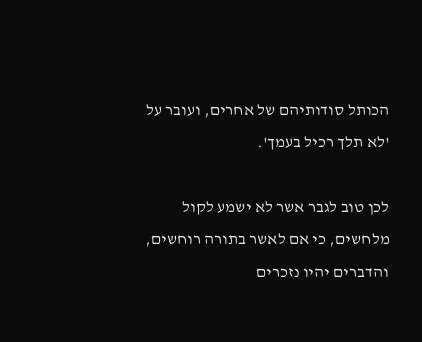הכותל סודותיהם של אחרים, ועובר על 'לא תלך רכיל בעמך'.

לכן טוב לגבר אשר לא ישמע לקול מלחשים, כי אם לאשר בתורה רוחשים, והדברים יהיו נזכרים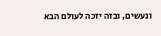ונעשים, ובזה יזכה לעולם הבא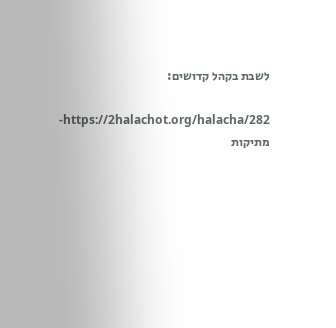לשבת בקהל קדושים:

https://2halachot.org/halacha/282-מתיקות